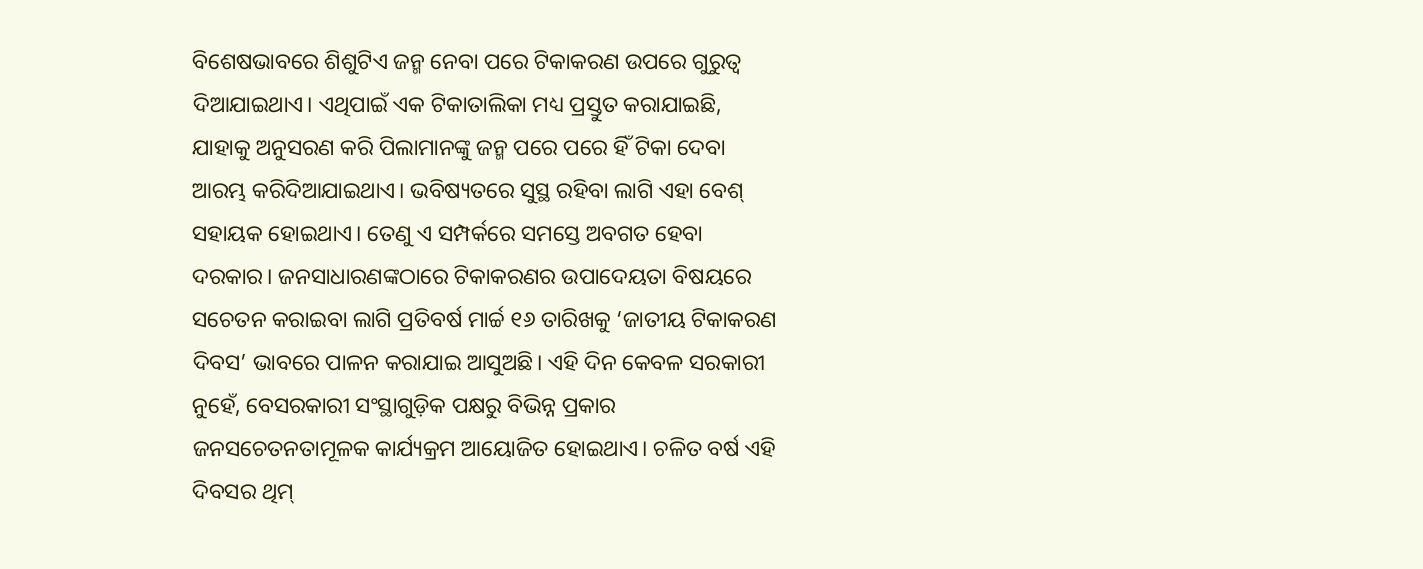ବିଶେଷଭାବରେ ଶିଶୁଟିଏ ଜନ୍ମ ନେବା ପରେ ଟିକାକରଣ ଉପରେ ଗୁରୁତ୍ୱ ଦିଆଯାଇଥାଏ। ଏଥିପାଇଁ ଏକ ଟିକାତାଲିକା ମଧ୍ୟ ପ୍ରସ୍ତୁତ କରାଯାଇଛି, ଯାହାକୁ ଅନୁସରଣ କରି ପିଲାମାନଙ୍କୁ ଜନ୍ମ ପରେ ପରେ ହିଁ ଟିକା ଦେବା ଆରମ୍ଭ କରିଦିଆଯାଇଥାଏ। ଭବିଷ୍ୟତରେ ସୁସ୍ଥ ରହିବା ଲାଗି ଏହା ବେଶ୍ ସହାୟକ ହୋଇଥାଏ। ତେଣୁ ଏ ସମ୍ପର୍କରେ ସମସ୍ତେ ଅବଗତ ହେବା ଦରକାର। ଜନସାଧାରଣଙ୍କଠାରେ ଟିକାକରଣର ଉପାଦେୟତା ବିଷୟରେ ସଚେତନ କରାଇବା ଲାଗି ପ୍ରତିବର୍ଷ ମାର୍ଚ୍ଚ ୧୬ ତାରିଖକୁ ‘ଜାତୀୟ ଟିକାକରଣ ଦିବସ’ ଭାବରେ ପାଳନ କରାଯାଇ ଆସୁଅଛି। ଏହି ଦିନ କେବଳ ସରକାରୀ ନୁହେଁ, ବେସରକାରୀ ସଂସ୍ଥାଗୁଡ଼ିକ ପକ୍ଷରୁ ବିଭିନ୍ନ ପ୍ରକାର ଜନସଚେତନତାମୂଳକ କାର୍ଯ୍ୟକ୍ରମ ଆୟୋଜିତ ହୋଇଥାଏ। ଚଳିତ ବର୍ଷ ଏହି ଦିବସର ଥିମ୍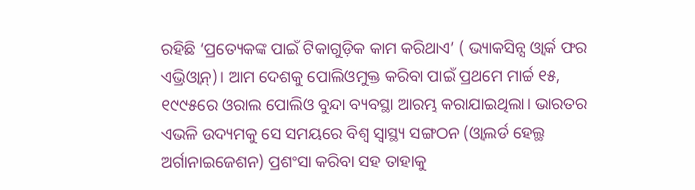ରହିଛି ‘ପ୍ରତ୍ୟେକଙ୍କ ପାଇଁ ଟିକାଗୁଡ଼ିକ କାମ କରିଥାଏ’ ( ଭ୍ୟାକସିନ୍ସ ଓ୍ବାର୍କ ଫର ଏଭ୍ରିଓ୍ବାନ୍)। ଆମ ଦେଶକୁ ପୋଲିଓମୁକ୍ତ କରିବା ପାଇଁ ପ୍ରଥମେ ମାର୍ଚ୍ଚ ୧୫, ୧୯୯୫ରେ ଓରାଲ ପୋଲିଓ ବୁନ୍ଦା ବ୍ୟବସ୍ଥା ଆରମ୍ଭ କରାଯାଇଥିଲା। ଭାରତର ଏଭଳି ଉଦ୍ୟମକୁ ସେ ସମୟରେ ବିଶ୍ୱ ସ୍ବାସ୍ଥ୍ୟ ସଙ୍ଗଠନ (ଓ୍ବାଲର୍ଡ ହେଲ୍ଥ ଅର୍ଗାନାଇଜେଶନ) ପ୍ରଶଂସା କରିବା ସହ ତାହାକୁ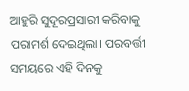ଆହୁରି ସୁଦୂରପ୍ରସାରୀ କରିବାକୁ ପରାମର୍ଶ ଦେଇଥିଲା। ପରବର୍ତ୍ତୀ ସମୟରେ ଏହି ଦିନକୁ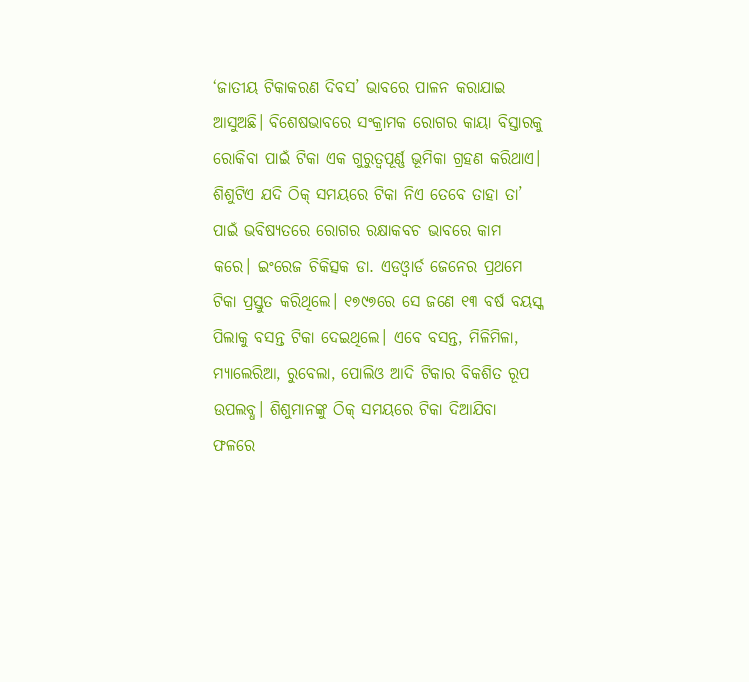‘ଜାତୀୟ ଟିକାକରଣ ଦିବସ’ ଭାବରେ ପାଳନ କରାଯାଇ ଆସୁଅଛି। ବିଶେଷଭାବରେ ସଂକ୍ରାମକ ରୋଗର କାୟା ବିସ୍ତାରକୁ ରୋକିବା ପାଇଁ ଟିକା ଏକ ଗୁରୁତ୍ୱପୂର୍ଣ୍ଣ ଭୂମିକା ଗ୍ରହଣ କରିଥାଏ। ଶିଶୁଟିଏ ଯଦି ଠିକ୍ ସମୟରେ ଟିକା ନିଏ ତେବେ ତାହା ତା’ ପାଇଁ ଭବିଷ୍ୟତରେ ରୋଗର ରକ୍ଷାକବଚ ଭାବରେ କାମ କରେ। ଇଂରେଜ ଚିକିତ୍ସକ ଡା. ଏଡଓ୍ବାର୍ଡ ଜେନେର ପ୍ରଥମେ ଟିକା ପ୍ରସ୍ତୁତ କରିଥିଲେ। ୧୭୯୭ରେ ସେ ଜଣେ ୧୩ ବର୍ଷ ବୟସ୍କ ପିଲାକୁ ବସନ୍ତ ଟିକା ଦେଇଥିଲେ। ଏବେ ବସନ୍ତ, ମିଳିମିଳା, ମ୍ୟାଲେରିଆ, ରୁବେଲା, ପୋଲିଓ ଆଦି ଟିକାର ବିକଶିତ ରୂପ ଉପଲବ୍ଧ। ଶିଶୁମାନଙ୍କୁ ଠିକ୍ ସମୟରେ ଟିକା ଦିଆଯିବା ଫଳରେ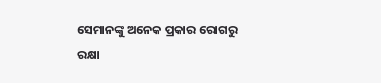ସେମାନଙ୍କୁ ଅନେକ ପ୍ରକାର ରୋଗରୁ ରକ୍ଷା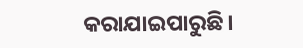କରାଯାଇପାରୁଛି।